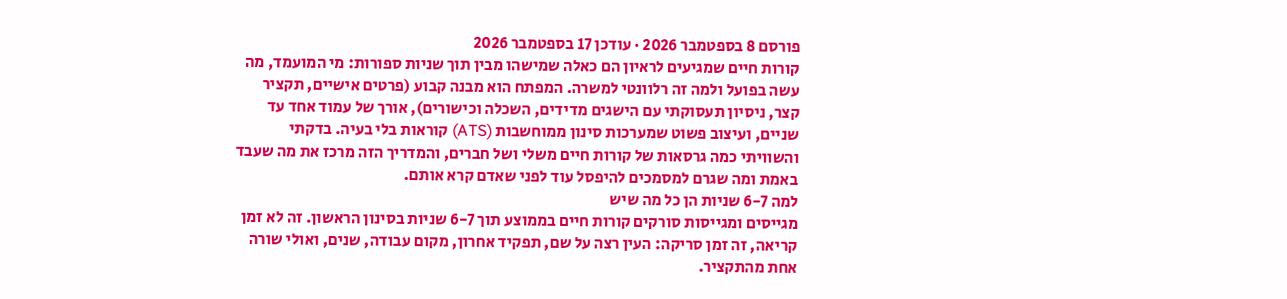פורסם 8 בספטמבר 2026 · עודכן 17 בספטמבר 2026
קורות חיים שמגיעים לראיון הם כאלה שמישהו מבין תוך שניות ספורות: מי המועמד, מה עשה בפועל ולמה זה רלוונטי למשרה. המפתח הוא מבנה קבוע (פרטים אישיים, תקציר קצר, ניסיון תעסוקתי עם הישגים מדידים, השכלה וכישורים), אורך של עמוד אחד עד שניים, ועיצוב פשוט שמערכות סינון ממוחשבות (ATS) קוראות בלי בעיה. בדקתי והשוויתי כמה גרסאות של קורות חיים משלי ושל חברים, והמדריך הזה מרכז את מה שעבד באמת ומה שגרם למסמכים להיפסל עוד לפני שאדם קרא אותם.
למה 6-7 שניות הן כל מה שיש
מגייסים ומגייסות סורקים קורות חיים בממוצע תוך 6-7 שניות בסינון הראשון. זה לא זמן קריאה, זה זמן סריקה: העין רצה על שם, תפקיד אחרון, מקום עבודה, שנים, ואולי שורה אחת מהתקציר.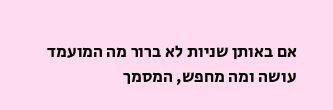אם באותן שניות לא ברור מה המועמד עושה ומה מחפש, המסמך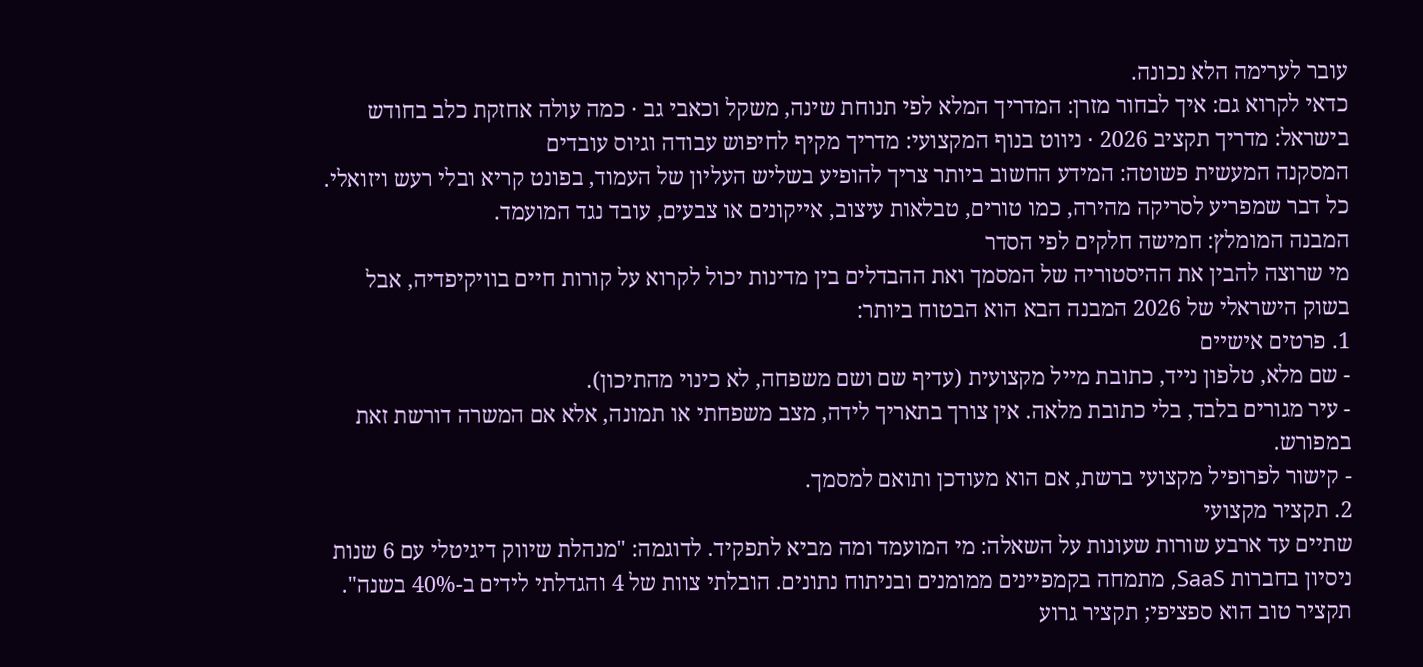עובר לערימה הלא נכונה.
כדאי לקרוא גם: איך לבחור מזרן: המדריך המלא לפי תנוחת שינה, משקל וכאבי גב · כמה עולה אחזקת כלב בחודש בישראל: מדריך תקציב 2026 · ניווט בנוף המקצועי: מדריך מקיף לחיפוש עבודה וגיוס עובדים
המסקנה המעשית פשוטה: המידע החשוב ביותר צריך להופיע בשליש העליון של העמוד, בפונט קריא ובלי רעש ויזואלי. כל דבר שמפריע לסריקה מהירה, כמו טורים, טבלאות עיצוב, אייקונים או צבעים, עובד נגד המועמד.
המבנה המומלץ: חמישה חלקים לפי הסדר
מי שרוצה להבין את ההיסטוריה של המסמך ואת ההבדלים בין מדינות יכול לקרוא על קורות חיים בוויקיפדיה, אבל בשוק הישראלי של 2026 המבנה הבא הוא הבטוח ביותר:
1. פרטים אישיים
- שם מלא, טלפון נייד, כתובת מייל מקצועית (עדיף שם ושם משפחה, לא כינוי מהתיכון).
- עיר מגורים בלבד, בלי כתובת מלאה. אין צורך בתאריך לידה, מצב משפחתי או תמונה, אלא אם המשרה דורשת זאת במפורש.
- קישור לפרופיל מקצועי ברשת, אם הוא מעודכן ותואם למסמך.
2. תקציר מקצועי
שתיים עד ארבע שורות שעונות על השאלה: מי המועמד ומה מביא לתפקיד. לדוגמה: "מנהלת שיווק דיגיטלי עם 6 שנות ניסיון בחברות SaaS, מתמחה בקמפיינים ממומנים ובניתוח נתונים. הובלתי צוות של 4 והגדלתי לידים ב-40% בשנה". תקציר טוב הוא ספציפי; תקציר גרוע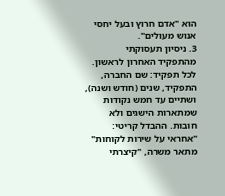הוא "אדם חרוץ ובעל יחסי אנוש מעולים".
3. ניסיון תעסוקתי
מהתפקיד האחרון לראשון. לכל תפקיד: שם החברה, התפקיד, שנים (חודש ושנה), ושתיים עד חמש נקודות שמתארות הישגים ולא חובות. ההבדל קריטי: "אחראי על שירות לקוחות" מתאר משרה, "קיצרתי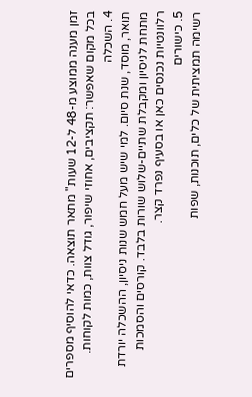זמן מענה ממוצע מ-48 ל-12 שעות" מתאר תוצאה. כדאי להוסיף מספרים בכל מקום שאפשר: תקציבים, אחוזי שיפור, גודל צוות, כמות לקוחות.
4. השכלה
תואר, מוסד, שנת סיום. למי שיש מעל חמש שנות ניסיון, ההשכלה יורדת מתחת לניסיון ומקבלת שתיים-שלוש שורות בלבד. קורסים והסמכות רלוונטיות נכנסים כאן או בסעיף נפרד קצר.
5. כישורים
רשימה תמציתית של כלים, תוכנות, שפות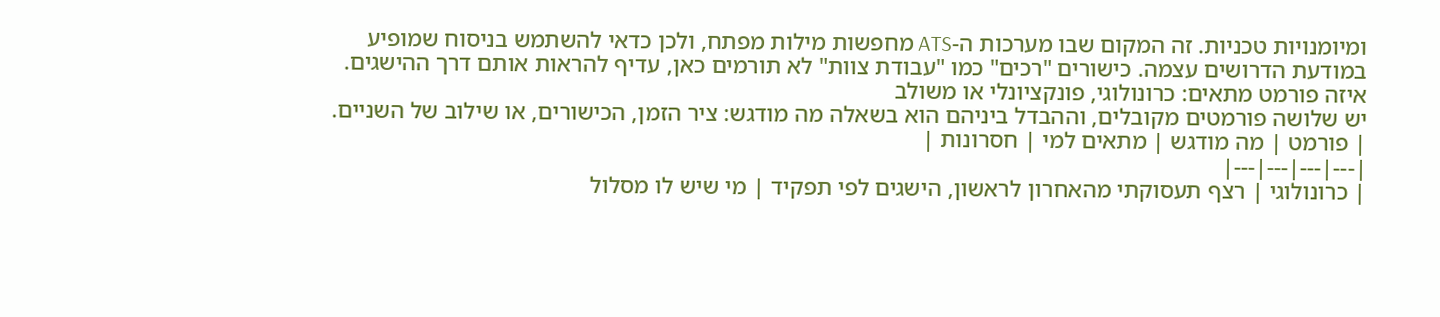ומיומנויות טכניות. זה המקום שבו מערכות ה-ATS מחפשות מילות מפתח, ולכן כדאי להשתמש בניסוח שמופיע במודעת הדרושים עצמה. כישורים "רכים" כמו "עבודת צוות" לא תורמים כאן, עדיף להראות אותם דרך ההישגים.
איזה פורמט מתאים: כרונולוגי, פונקציונלי או משולב
יש שלושה פורמטים מקובלים, וההבדל ביניהם הוא בשאלה מה מודגש: ציר הזמן, הכישורים, או שילוב של השניים.
| פורמט | מה מודגש | מתאים למי | חסרונות |
|---|---|---|---|
| כרונולוגי | רצף תעסוקתי מהאחרון לראשון, הישגים לפי תפקיד | מי שיש לו מסלול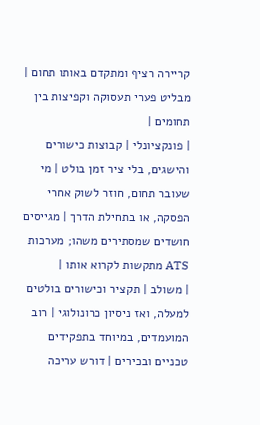קריירה רציף ומתקדם באותו תחום | מבליט פערי תעסוקה וקפיצות בין תחומים |
| פונקציונלי | קבוצות כישורים והישגים, בלי ציר זמן בולט | מי שעובר תחום, חוזר לשוק אחרי הפסקה, או בתחילת הדרך | מגייסים חושדים שמסתירים משהו; מערכות ATS מתקשות לקרוא אותו |
| משולב | תקציר וכישורים בולטים למעלה, ואז ניסיון כרונולוגי | רוב המועמדים, במיוחד בתפקידים טכניים ובכירים | דורש עריכה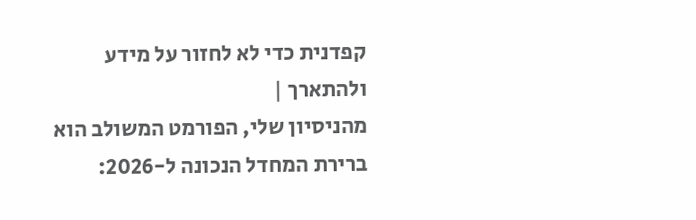קפדנית כדי לא לחזור על מידע ולהתארך |
מהניסיון שלי, הפורמט המשולב הוא ברירת המחדל הנכונה ל-2026: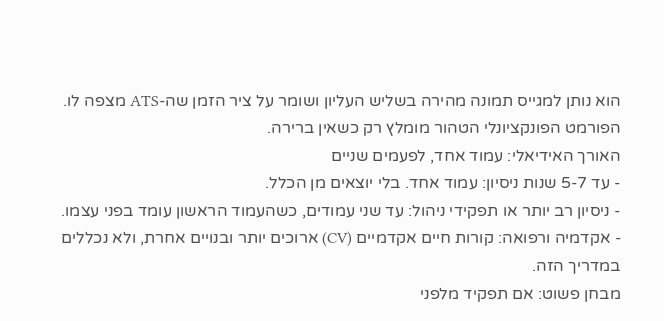הוא נותן למגייס תמונה מהירה בשליש העליון ושומר על ציר הזמן שה-ATS מצפה לו. הפורמט הפונקציונלי הטהור מומלץ רק כשאין ברירה.
האורך האידיאלי: עמוד אחד, לפעמים שניים
- עד 5-7 שנות ניסיון: עמוד אחד. בלי יוצאים מן הכלל.
- ניסיון רב יותר או תפקידי ניהול: עד שני עמודים, כשהעמוד הראשון עומד בפני עצמו.
- אקדמיה ורפואה: קורות חיים אקדמיים (CV) ארוכים יותר ובנויים אחרת, ולא נכללים במדריך הזה.
מבחן פשוט: אם תפקיד מלפני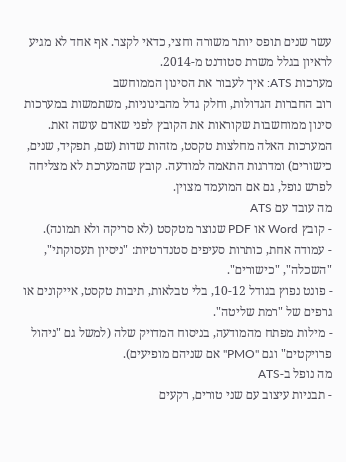עשר שנים תופס יותר משורה וחצי, כדאי לקצר. אף אחד לא מגיע לראיון בגלל משרת סטודנט מ-2014.
מערכות ATS: איך לעבור את הסינון הממוחשב
רוב החברות הגדולות, וחלק גדל מהבינוניות, משתמשות במערכות סינון ממוחשבות שקוראות את הקובץ לפני שאדם עושה זאת. המערכות האלה מחלצות טקסט, מזהות שדות (שם, תפקיד, שנים, כישורים) ומדרגות התאמה למודעה. קובץ שהמערכת לא מצליחה לפרש נופל, גם אם המועמד מצוין.
מה עובד עם ATS
- קובץ Word או PDF שנוצר מטקסט (לא סריקה ולא תמונה).
- עמודה אחת, כותרות סעיפים סטנדרטיות: "ניסיון תעסוקתי", "השכלה", "כישורים".
- פונט נפוץ בגודל 10-12, בלי טבלאות, תיבות טקסט, אייקונים או גרפים של "רמת שליטה".
- מילות מפתח מהמודעה, בניסוח המדויק שלה (למשל גם "ניהול פרויקטים" וגם "PMO" אם שניהם מופיעים).
מה נופל ב-ATS
- תבניות עיצוב עם שני טורים, רקעים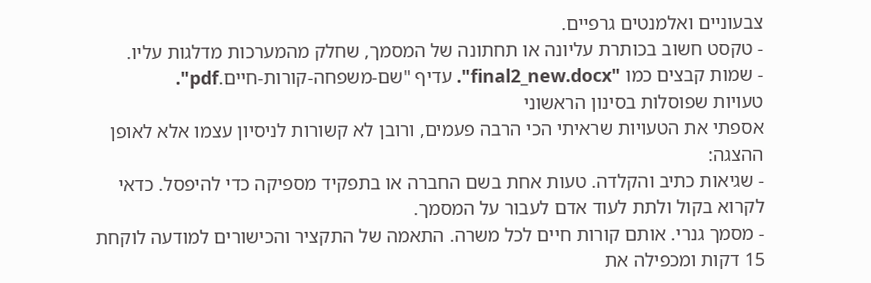צבעוניים ואלמנטים גרפיים.
- טקסט חשוב בכותרת עליונה או תחתונה של המסמך, שחלק מהמערכות מדלגות עליו.
- שמות קבצים כמו "final2_new.docx". עדיף "שם-משפחה-קורות-חיים.pdf".
טעויות שפוסלות בסינון הראשוני
אספתי את הטעויות שראיתי הכי הרבה פעמים, ורובן לא קשורות לניסיון עצמו אלא לאופן ההצגה:
- שגיאות כתיב והקלדה. טעות אחת בשם החברה או בתפקיד מספיקה כדי להיפסל. כדאי לקרוא בקול ולתת לעוד אדם לעבור על המסמך.
- מסמך גנרי. אותם קורות חיים לכל משרה. התאמה של התקציר והכישורים למודעה לוקחת 15 דקות ומכפילה את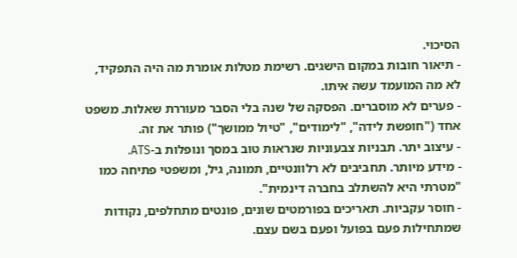הסיכוי.
- תיאור חובות במקום הישגים. רשימת מטלות אומרת מה היה התפקיד, לא מה המועמד עשה איתו.
- פערים לא מוסברים. הפסקה של שנה בלי הסבר מעוררת שאלות. משפט אחד ("חופשת לידה", "לימודים", "טיול ממושך") פותר את זה.
- עיצוב יתר. תבניות צבעוניות שנראות טוב במסך ונופלות ב-ATS.
- מידע מיותר. תחביבים לא רלוונטיים, תמונה, גיל, ומשפטי פתיחה כמו "מטרתי היא להשתלב בחברה דינמית".
- חוסר עקביות. תאריכים בפורמטים שונים, פונטים מתחלפים, נקודות שמתחילות פעם בפועל ופעם בשם עצם.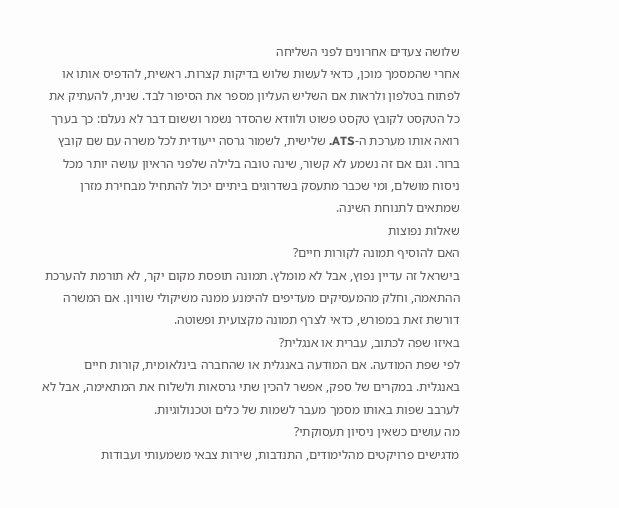שלושה צעדים אחרונים לפני השליחה
אחרי שהמסמך מוכן, כדאי לעשות שלוש בדיקות קצרות. ראשית, להדפיס אותו או לפתוח בטלפון ולראות אם השליש העליון מספר את הסיפור לבד. שנית, להעתיק את כל הטקסט לקובץ טקסט פשוט ולוודא שהסדר נשמר וששום דבר לא נעלם: כך בערך רואה אותו מערכת ה-ATS. שלישית, לשמור גרסה ייעודית לכל משרה עם שם קובץ ברור. וגם אם זה נשמע לא קשור, שינה טובה בלילה שלפני הראיון עושה יותר מכל ניסוח מושלם, ומי שכבר מתעסק בשדרוגים ביתיים יכול להתחיל מבחירת מזרן שמתאים לתנוחת השינה.
שאלות נפוצות
האם להוסיף תמונה לקורות חיים?
בישראל זה עדיין נפוץ, אבל לא מומלץ. תמונה תופסת מקום יקר, לא תורמת להערכת ההתאמה, וחלק מהמעסיקים מעדיפים להימנע ממנה משיקולי שוויון. אם המשרה דורשת זאת במפורש, כדאי לצרף תמונה מקצועית ופשוטה.
באיזו שפה לכתוב, עברית או אנגלית?
לפי שפת המודעה. אם המודעה באנגלית או שהחברה בינלאומית, קורות חיים באנגלית. במקרים של ספק, אפשר להכין שתי גרסאות ולשלוח את המתאימה, אבל לא לערבב שפות באותו מסמך מעבר לשמות של כלים וטכנולוגיות.
מה עושים כשאין ניסיון תעסוקתי?
מדגישים פרויקטים מהלימודים, התנדבות, שירות צבאי משמעותי ועבודות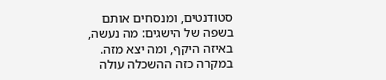סטודנטים, ומנסחים אותם בשפה של הישגים: מה נעשה, באיזה היקף, ומה יצא מזה. במקרה כזה ההשכלה עולה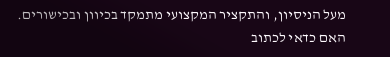מעל הניסיון, והתקציר המקצועי מתמקד בכיוון ובכישורים.
האם כדאי לכתוב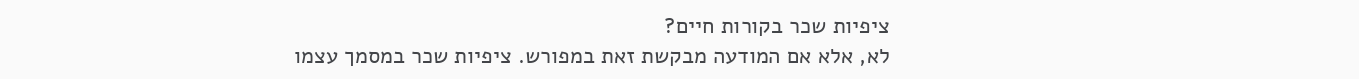ציפיות שכר בקורות חיים?
לא, אלא אם המודעה מבקשת זאת במפורש. ציפיות שכר במסמך עצמו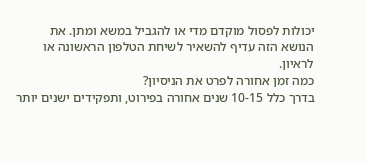יכולות לפסול מוקדם מדי או להגביל במשא ומתן. את הנושא הזה עדיף להשאיר לשיחת הטלפון הראשונה או לראיון.
כמה זמן אחורה לפרט את הניסיון?
בדרך כלל 10-15 שנים אחורה בפירוט, ותפקידים ישנים יותר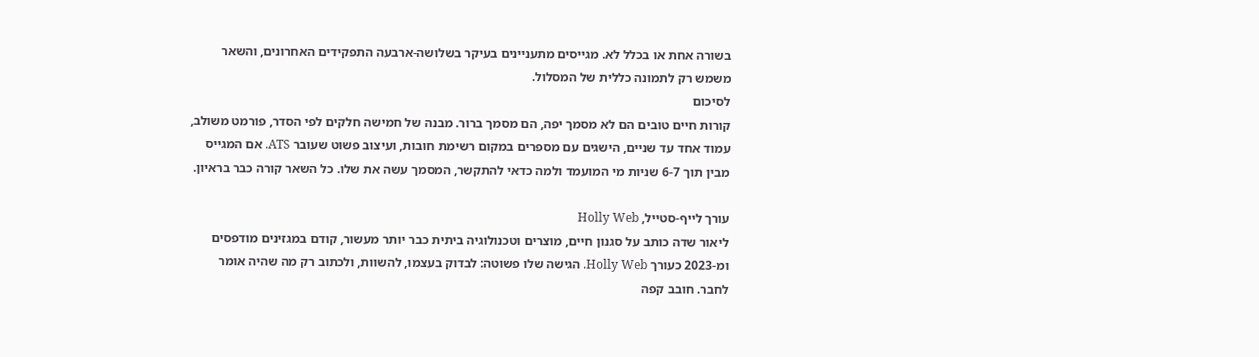בשורה אחת או בכלל לא. מגייסים מתעניינים בעיקר בשלושה-ארבעה התפקידים האחרונים, והשאר משמש רק לתמונה כללית של המסלול.
לסיכום
קורות חיים טובים הם לא מסמך יפה, הם מסמך ברור. מבנה של חמישה חלקים לפי הסדר, פורמט משולב, עמוד אחד עד שניים, הישגים עם מספרים במקום רשימת חובות, ועיצוב פשוט שעובר ATS. אם המגייס מבין תוך 6-7 שניות מי המועמד ולמה כדאי להתקשר, המסמך עשה את שלו. כל השאר קורה כבר בראיון.

עורך לייף-סטייל, Holly Web
ליאור שדה כותב על סגנון חיים, מוצרים וטכנולוגיה ביתית כבר יותר מעשור, קודם במגזינים מודפסים ומ-2023 כעורך Holly Web. הגישה שלו פשוטה: לבדוק בעצמו, להשוות, ולכתוב רק מה שהיה אומר לחבר. חובב קפה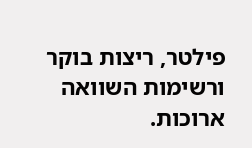פילטר, ריצות בוקר ורשימות השוואה ארוכות.